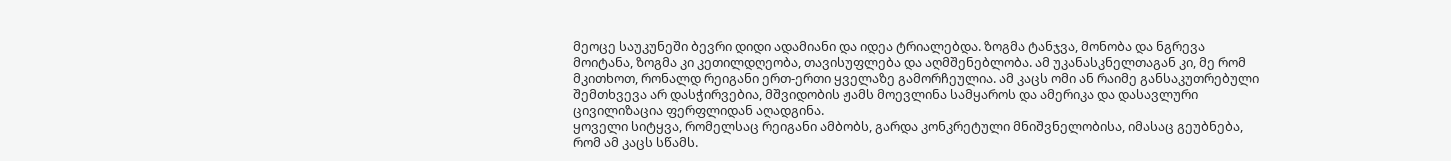მეოცე საუკუნეში ბევრი დიდი ადამიანი და იდეა ტრიალებდა. ზოგმა ტანჯვა, მონობა და ნგრევა მოიტანა, ზოგმა კი კეთილდღეობა, თავისუფლება და აღმშენებლობა. ამ უკანასკნელთაგან კი, მე რომ მკითხოთ, რონალდ რეიგანი ერთ-ერთი ყველაზე გამორჩეულია. ამ კაცს ომი ან რაიმე განსაკუთრებული შემთხვევა არ დასჭირვებია, მშვიდობის ჟამს მოევლინა სამყაროს და ამერიკა და დასავლური ცივილიზაცია ფერფლიდან აღადგინა.
ყოველი სიტყვა, რომელსაც რეიგანი ამბობს, გარდა კონკრეტული მნიშვნელობისა, იმასაც გეუბნება, რომ ამ კაცს სწამს.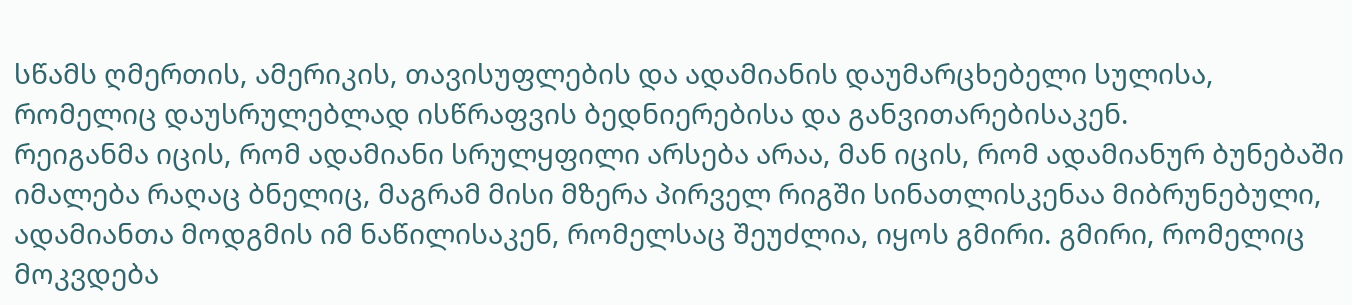სწამს ღმერთის, ამერიკის, თავისუფლების და ადამიანის დაუმარცხებელი სულისა, რომელიც დაუსრულებლად ისწრაფვის ბედნიერებისა და განვითარებისაკენ.
რეიგანმა იცის, რომ ადამიანი სრულყფილი არსება არაა, მან იცის, რომ ადამიანურ ბუნებაში იმალება რაღაც ბნელიც, მაგრამ მისი მზერა პირველ რიგში სინათლისკენაა მიბრუნებული, ადამიანთა მოდგმის იმ ნაწილისაკენ, რომელსაც შეუძლია, იყოს გმირი. გმირი, რომელიც მოკვდება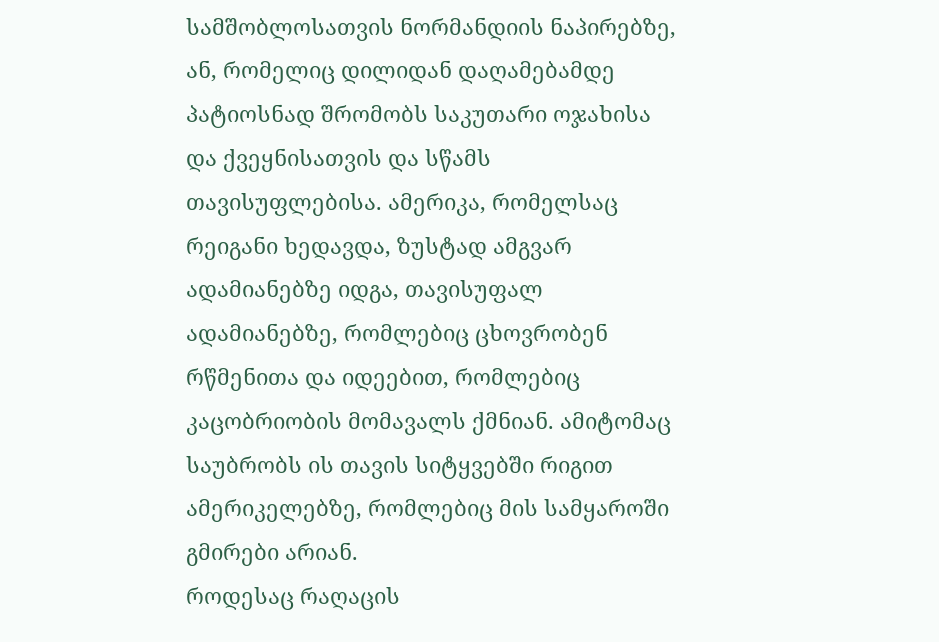სამშობლოსათვის ნორმანდიის ნაპირებზე, ან, რომელიც დილიდან დაღამებამდე პატიოსნად შრომობს საკუთარი ოჯახისა და ქვეყნისათვის და სწამს თავისუფლებისა. ამერიკა, რომელსაც რეიგანი ხედავდა, ზუსტად ამგვარ ადამიანებზე იდგა, თავისუფალ ადამიანებზე, რომლებიც ცხოვრობენ რწმენითა და იდეებით, რომლებიც კაცობრიობის მომავალს ქმნიან. ამიტომაც საუბრობს ის თავის სიტყვებში რიგით ამერიკელებზე, რომლებიც მის სამყაროში გმირები არიან.
როდესაც რაღაცის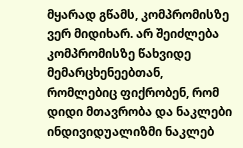მყარად გწამს, კომპრომისზე ვერ მიდიხარ. არ შეიძლება კომპრომისზე წახვიდე მემარცხენეებთან, რომლებიც ფიქრობენ, რომ დიდი მთავრობა და ნაკლები ინდივიდუალიზმი ნაკლებ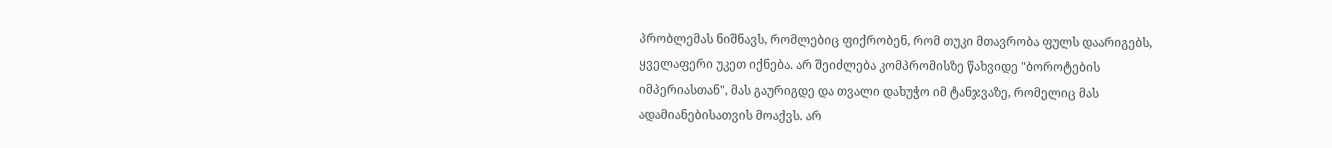პრობლემას ნიშნავს, რომლებიც ფიქრობენ, რომ თუკი მთავრობა ფულს დაარიგებს, ყველაფერი უკეთ იქნება. არ შეიძლება კომპრომისზე წახვიდე "ბოროტების იმპერიასთან", მას გაურიგდე და თვალი დახუჭო იმ ტანჯვაზე, რომელიც მას ადამიანებისათვის მოაქვს. არ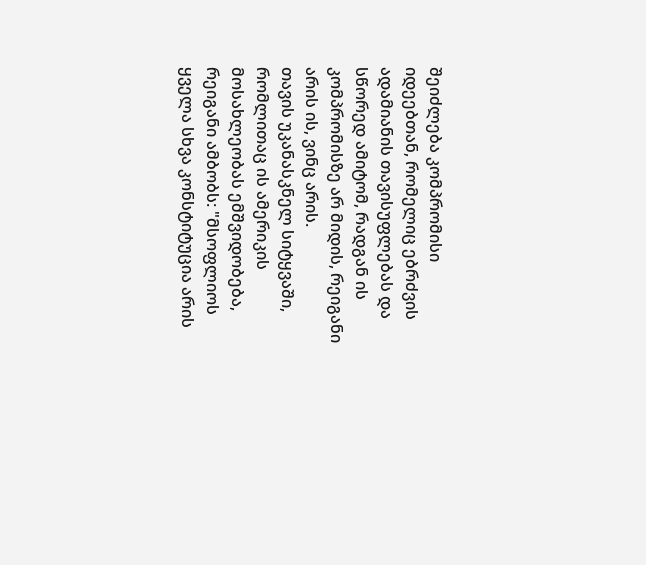შეიძლება კომპრომისი იდეებთან, რომელიც ებრძვის ადამიანის თავისუფლებას და სწორედ ამიტომ, რადგან ის კომპრომისზე არ მიდის, რეიგანი არის ის, ვინც არის.
თავის უკანასკნელ სიტყვაში, რომლითაც ის ამერიკის მოსახლეობას ემშვიდობება, რეიგანი ამბობს: "მსოფლიოს ყველა სხვა კონსტიტუცია არის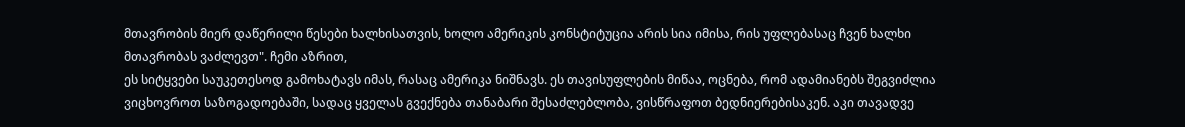მთავრობის მიერ დაწერილი წესები ხალხისათვის, ხოლო ამერიკის კონსტიტუცია არის სია იმისა, რის უფლებასაც ჩვენ ხალხი მთავრობას ვაძლევთ". ჩემი აზრით,
ეს სიტყვები საუკეთესოდ გამოხატავს იმას, რასაც ამერიკა ნიშნავს. ეს თავისუფლების მიწაა, ოცნება, რომ ადამიანებს შეგვიძლია ვიცხოვროთ საზოგადოებაში, სადაც ყველას გვექნება თანაბარი შესაძლებლობა, ვისწრაფოთ ბედნიერებისაკენ. აკი თავადვე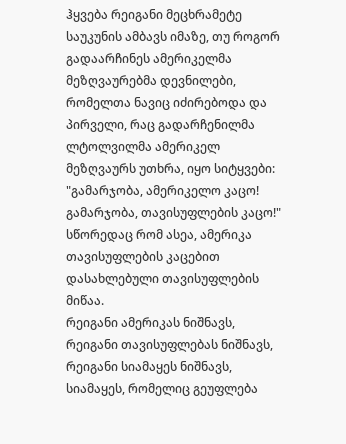ჰყვება რეიგანი მეცხრამეტე საუკუნის ამბავს იმაზე, თუ როგორ გადაარჩინეს ამერიკელმა მეზღვაურებმა დევნილები, რომელთა ნავიც იძირებოდა და პირველი, რაც გადარჩენილმა ლტოლვილმა ამერიკელ მეზღვაურს უთხრა, იყო სიტყვები: "გამარჯობა, ამერიკელო კაცო! გამარჯობა, თავისუფლების კაცო!" სწორედაც რომ ასეა, ამერიკა თავისუფლების კაცებით დასახლებული თავისუფლების მიწაა.
რეიგანი ამერიკას ნიშნავს, რეიგანი თავისუფლებას ნიშნავს, რეიგანი სიამაყეს ნიშნავს, სიამაყეს, რომელიც გეუფლება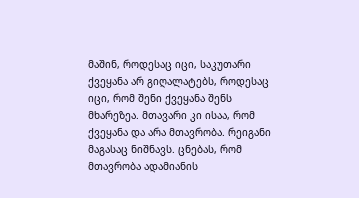მაშინ, როდესაც იცი, საკუთარი ქვეყანა არ გიღალატებს, როდესაც იცი, რომ შენი ქვეყანა შენს მხარეზეა. მთავარი კი ისაა, რომ ქვეყანა და არა მთავრობა. რეიგანი მაგასაც ნიშნავს. ცნებას, რომ მთავრობა ადამიანის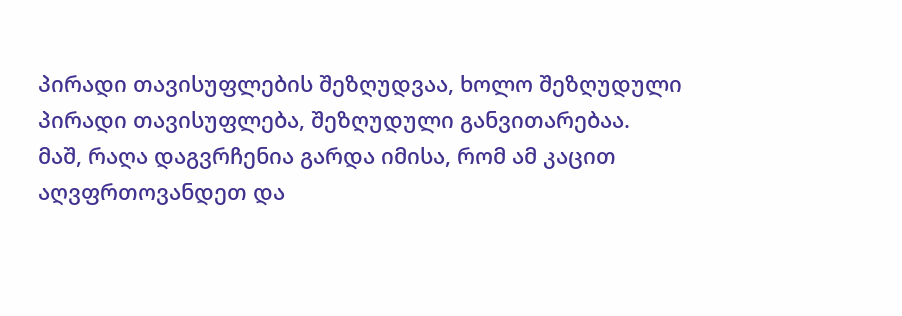პირადი თავისუფლების შეზღუდვაა, ხოლო შეზღუდული პირადი თავისუფლება, შეზღუდული განვითარებაა.
მაშ, რაღა დაგვრჩენია გარდა იმისა, რომ ამ კაცით აღვფრთოვანდეთ და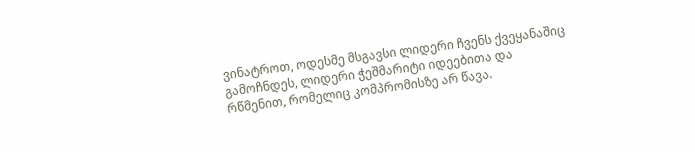ვინატროთ, ოდესმე მსგავსი ლიდერი ჩვენს ქვეყანაშიც გამოჩნდეს, ლიდერი ჭეშმარიტი იდეებითა და რწმენით, რომელიც კომპრომისზე არ წავა.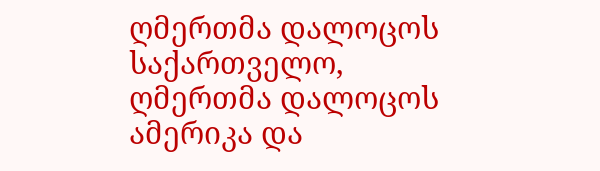ღმერთმა დალოცოს საქართველო, ღმერთმა დალოცოს ამერიკა და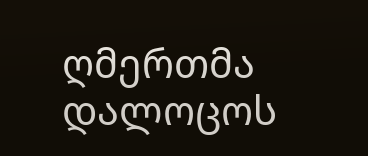ღმერთმა დალოცოს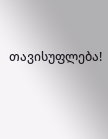თავისუფლება!